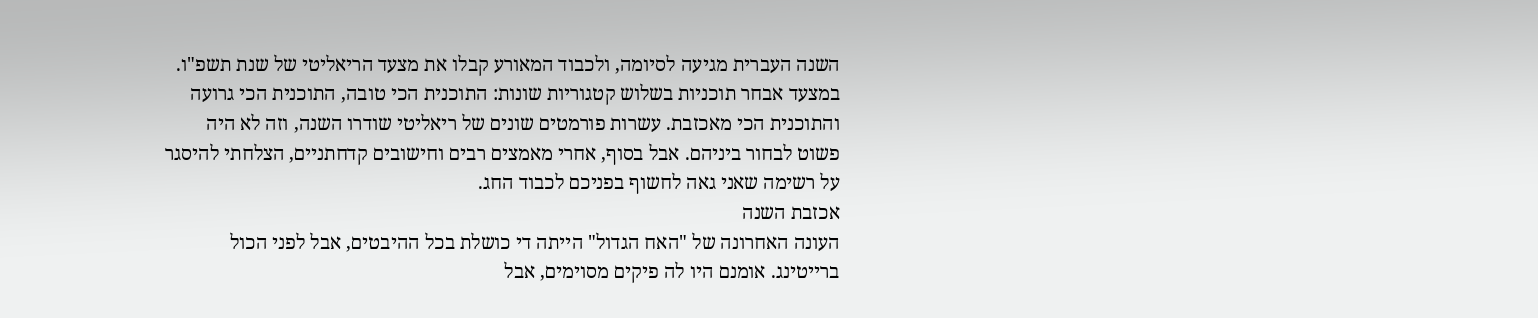השנה העברית מגיעה לסיומה, ולכבוד המאורע קבלו את מצעד הריאליטי של שנת תשפ"ו. במצעד אבחר תוכניות בשלוש קטגוריות שונות: התוכנית הכי טובה, התוכנית הכי גרועה והתוכנית הכי מאכזבת. עשרות פורמטים שונים של ריאליטי שודרו השנה, וזה לא היה פשוט לבחור ביניהם. אבל בסוף, אחרי מאמצים רבים וחישובים קדחתניים, הצלחתי להיסגר על רשימה שאני גאה לחשוף בפניכם לכבוד החג.
אכזבת השנה
העונה האחרונה של "האח הגדול" הייתה די כושלת בכל ההיבטים, אבל לפני הכול ברייטינג. אומנם היו לה פיקים מסוימים, אבל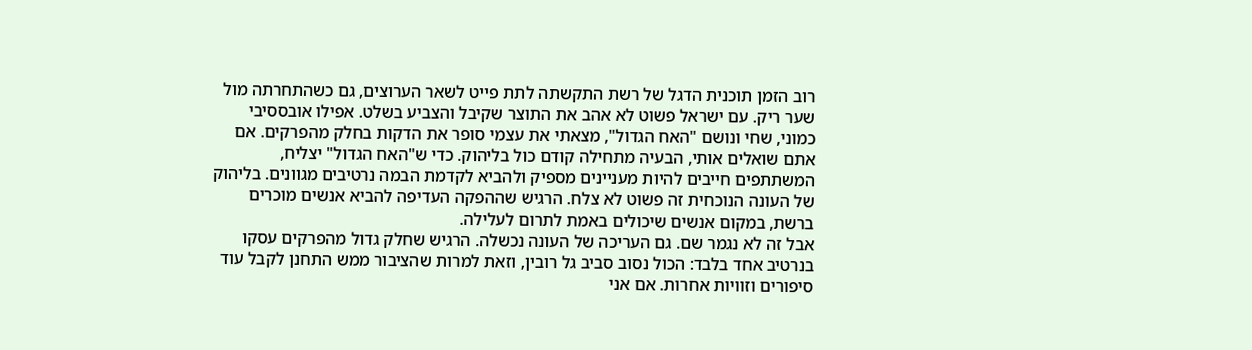רוב הזמן תוכנית הדגל של רשת התקשתה לתת פייט לשאר הערוצים, גם כשהתחרתה מול שער ריק. עם ישראל פשוט לא אהב את התוצר שקיבל והצביע בשלט. אפילו אובססיבי כמוני, שחי ונושם "האח הגדול", מצאתי את עצמי סופר את הדקות בחלק מהפרקים. אם אתם שואלים אותי, הבעיה מתחילה קודם כול בליהוק. כדי ש"האח הגדול" יצליח, המשתתפים חייבים להיות מעניינים מספיק ולהביא לקדמת הבמה נרטיבים מגוונים. בליהוק של העונה הנוכחית זה פשוט לא צלח. הרגיש שההפקה העדיפה להביא אנשים מוכרים ברשת, במקום אנשים שיכולים באמת לתרום לעלילה.
אבל זה לא נגמר שם. גם העריכה של העונה נכשלה. הרגיש שחלק גדול מהפרקים עסקו בנרטיב אחד בלבד: הכול נסוב סביב גל רובין, וזאת למרות שהציבור ממש התחנן לקבל עוד סיפורים וזוויות אחרות. אם אני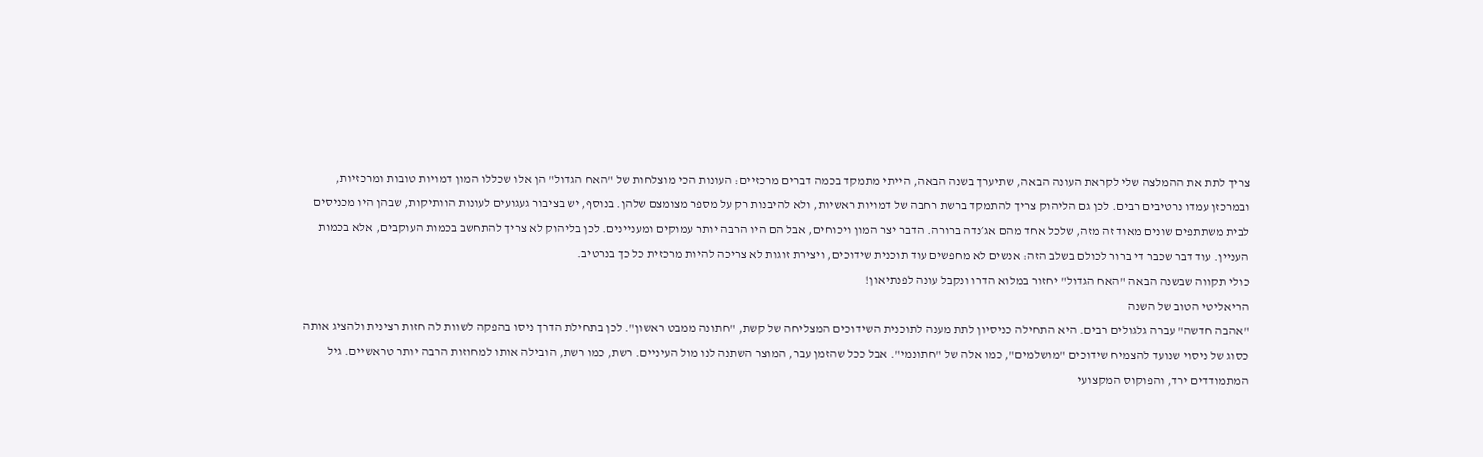צריך לתת את ההמלצה שלי לקראת העונה הבאה, שתיערך בשנה הבאה, הייתי מתמקד בכמה דברים מרכזיים: העונות הכי מוצלחות של "האח הגדול" הן אלו שכללו המון דמויות טובות ומרכזיות, ובמרכזן עמדו נרטיבים רבים. לכן גם הליהוק צריך להתמקד ברשת רחבה של דמויות ראשיות, ולא להיבנות רק על מספר מצומצם שלהן. בנוסף, יש בציבור געגועים לעונות הוותיקות, שבהן היו מכניסים לבית משתתפים שונים מאוד זה מזה, שלכל אחד מהם אג׳נדה ברורה. הדבר יצר המון ויכוחים, אבל הם היו הרבה יותר עמוקים ומעניינים. לכן בליהוק לא צריך להתחשב בכמות העוקבים, אלא בכמות העניין. עוד דבר שכבר די ברור לכולם בשלב הזה: אנשים לא מחפשים עוד תוכנית שידוכים, ויצירת זוגות לא צריכה להיות מרכזית כל כך בנרטיב.
כולי תקווה שבשנה הבאה "האח הגדול" יחזור במלוא הדרו ונקבל עונה לפנתיאון!
הריאליטי הטוב של השנה
"אהבה חדשה" עברה גלגולים רבים. היא התחילה כניסיון לתת מענה לתוכנית השידוכים המצליחה של קשת, "חתונה ממבט ראשון". לכן בתחילת הדרך ניסו בהפקה לשוות לה חזות רצינית ולהציג אותה כסוג של ניסוי שנועד להצמיח שידוכים "מושלמים", כמו אלה של "חתונמי". אבל ככל שהזמן עבר, המוצר השתנה לנו מול העיניים. רשת, כמו רשת, הובילה אותו למחוזות הרבה יותר טראשיים. גיל המתמודדים ירד, והפוקוס המקצועי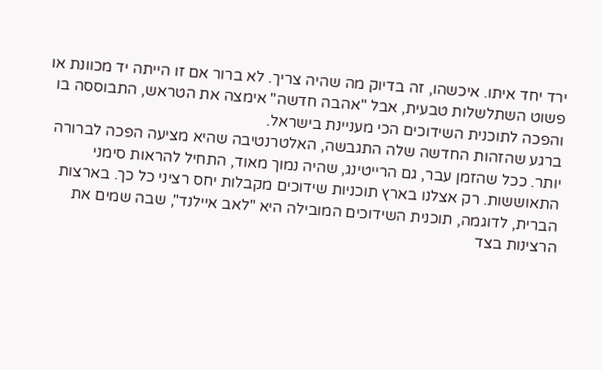ירד יחד איתו. איכשהו, זה בדיוק מה שהיה צריך. לא ברור אם זו הייתה יד מכוונת או פשוט השתלשלות טבעית, אבל "אהבה חדשה" אימצה את הטראש, התבוססה בו והפכה לתוכנית השידוכים הכי מעניינת בישראל.
ברגע שהזהות החדשה שלה התגבשה, האלטרנטיבה שהיא מציעה הפכה לברורה יותר. ככל שהזמן עבר, גם הרייטינג, שהיה נמוך מאוד, התחיל להראות סימני התאוששות. רק אצלנו בארץ תוכניות שידוכים מקבלות יחס רציני כל כך. בארצות הברית, לדוגמה, תוכנית השידוכים המובילה היא "לאב איילנד", שבה שמים את הרצינות בצד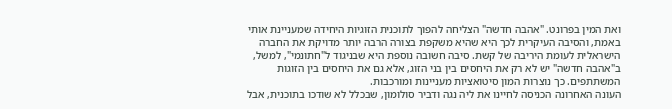ואת המין בפרונט. "אהבה חדשה" הצליחה להפוך לתוכנית הזוגיות היחידה שמעניינת אותי באמת, והסיבה העיקרית לכך היא שהיא משקפת בצורה הרבה יותר מדויקת את החברה הישראלית לעומת היריבה של קשת. סיבה חשובה נוספת היא שבניגוד ל"חתונמי", למשל, ב"אהבה חדשה" יש לא רק את היחסים בין בני הזוג, אלא גם את היחסים בין הזוגות המשתתפים. כך נוצרות המון סיטואציות מעניינות ומורכבות.
העונה האחרונה הכניסה לחיינו את ליה נגה ודביר סולומון, שבכלל לא שודכו בתוכנית, אבל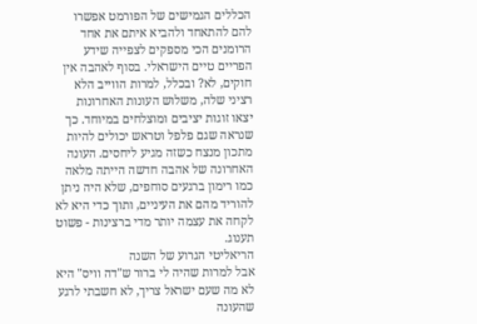הכללים הגמישים של הפורמט אפשרו להם להתאחד ולהביא איתם את אחד הרומנים הכי מספקים לצפייה שידע הפריים טיים הישראלי. בסוף לאהבה אין חוקים, לא? ובכלל, למרות הווייב הלא רציני שלה, משלוש העונות האחרונות יצאו זוגות יציבים ומוצלחים במיוחד. כך שנראה שגם פלפל וטראש יכולים להיות מתכון מנצח כשזה מגיע ליחסים. העונה האחרונה של אהבה חדשה הייתה מלאה כמו רימון ברגעים סוחפים, שלא היה ניתן להוריד מהם את העיניים, ותוך כדי היא לא לקחה את עצמה יותר מדי ברצינות - פשוט תענוג.
הריאליטי הגרוע של השנה
אבל למרות שהיה לי ברור ש"דה וויס" היא לא מה שעם ישראל צריך, לא חשבתי לרגע שהעונה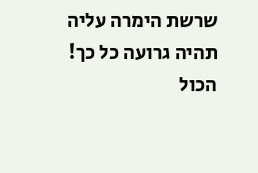שרשת הימרה עליה תהיה גרועה כל כך! הכול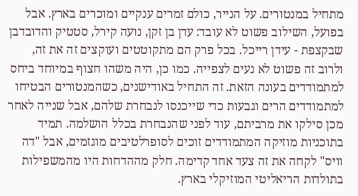מתחיל במנטורים. על הנייר, כולם זמרים ענקיים ומוכרים בארץ. אבל בפועל, השילוב פשוט לא עובד: עדן בן זקן, נועה קירל, סטטיק והדובדבן שבקצפת - עידן רייכל. בכל פרק הם מתקוטטים ועוקצים זה את זה, ולרוב זה פשוט לא נעים לצפייה. כמו כן, היה משהו חצוף במיוחד ביחס למתמודדים בעונה הזאת. זה התחיל באודישנים, כשהמנטורים הבטיחו למתמודדים הרים וגבעות כדי שייכנסו לנבחרת שלהם, אבל שנייה לאחר מכן סילקו את מרביתם, עוד לפני שהנבחרת בכלל הושלמה. תמיד בתוכניות מוזיקה המתמודדים זוכים לסופרלטיבים מוגזמים, אבל "דה וויס" לקחה את זה צעד אחד קדימה. חלק מההדחות היו מהמשפילות בתולדות הריאליטי המוזיקלי בארץ.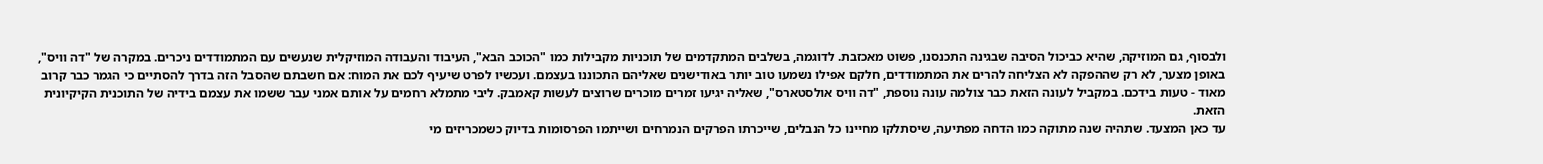ולבסוף, גם המוזיקה, שהיא כביכול הסיבה שבגינה התכנסנו, פשוט מאכזבת. לדוגמה, בשלבים המתקדמים של תוכניות מקבילות כמו "הכוכב הבא", העיבוד והעבודה המוזיקלית שנעשים עם המתמודדים ניכרים. במקרה של "דה וויס", באופן מצער, לא רק שההפקה לא הצליחה להרים את המתמודדים, חלקם אפילו נשמעו טוב יותר באודישנים שאליהם התכוננו בעצמם. ועכשיו לפרט שיעיף לכם את המוח: אם חשבתם שהסבל הזה בדרך להסתיים כי הגמר כבר קרוב מאוד - טעות בידכם. במקביל לעונה הזאת כבר צולמה עונה נוספת, "דה וויס אולסטארס", שאליה יגיעו זמרים מוכרים שרוצים לעשות קאמבק. ליבי מתמלא רחמים על אותם אמני עבר ששמו את עצמם בידיה של התוכנית הקיקיונית הזאת.
עד כאן המצעד. שתהיה שנה מתוקה כמו הדחה מפתיעה, שיסתלקו מחיינו כל הנבלים, שייכרתו הפרקים הנמרחים ושייתמו הפרסומות בדיוק כשמכריזים מי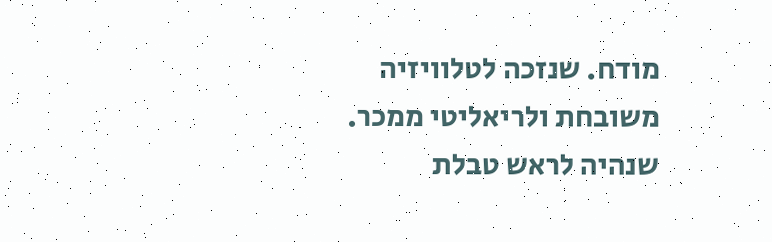מודח. שנזכה לטלוויזיה משובחת ולריאליטי ממכר. שנהיה לראש טבלת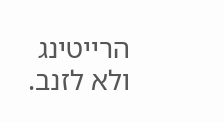הרייטינג ולא לזנב.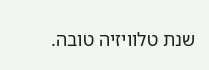שנת טלוויזיה טובה.